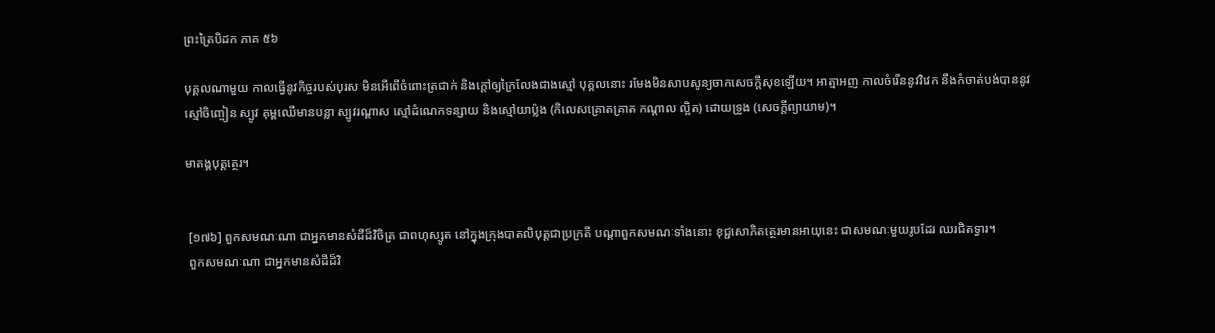ព្រះត្រៃបិដក ភាគ ៥៦

បុគ្គលណាមួយ កាលធ្វើនូវកិច្ចរបស់បុរស មិនអើពើចំពោះត្រជាក់ និងក្ដៅឲ្យក្រៃលែងជាងស្មៅ បុគ្គលនោះ រមែងមិនសាបសូន្យចាកសេចក្ដីសុខឡើយ។ អាត្មាអញ កាលចំរើននូវវិវេក នឹងកំចាត់បង់បាននូវស្មៅចិញ្ចៀន ស្បូវ គុម្ពឈើមានបន្លា ស្បូវរណ្ដាស ស្មៅដំណេកទន្សាយ និងស្មៅយាប្ល៉ង (កិលេសគ្រោតគ្រាត កណ្ដាល ល្អិត) ដោយទ្រូង (សេចក្ដីព្យាយាម)។

មាតង្គបុត្តត្ថេរ។


 [១៧៦] ពួកសមណៈណា ជាអ្នកមានសំដីដ៏វិចិត្រ ជាពហុស្សូត នៅក្នុងក្រុងបាតលិបុត្តជាប្រក្រតី បណ្ដាពួកសមណៈទាំងនោះ ខុជ្ជសោភិតត្ថេរមានអាយុនេះ ជាសមណៈមួយរូបដែរ ឈរជិតទ្វារ។
 ពួកសមណៈណា ជាអ្នកមានសំដីដ៏វិ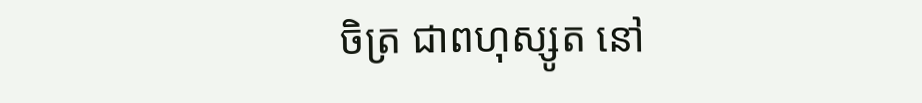ចិត្រ ជាពហុស្សូត នៅ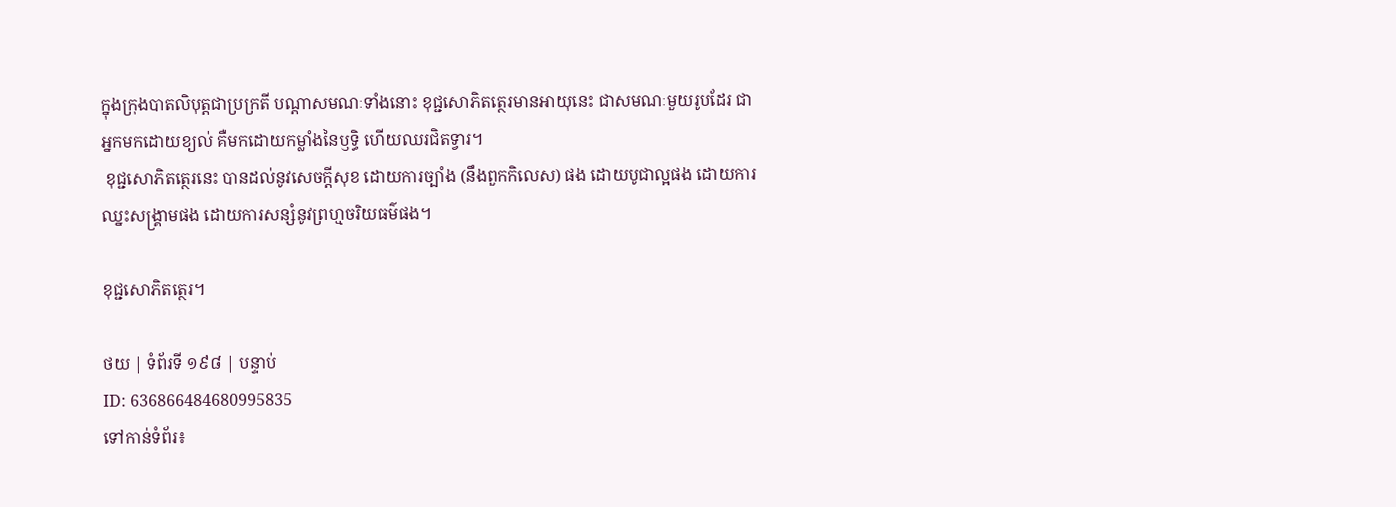ក្នុងក្រុងបាតលិបុត្តជាប្រក្រតី បណ្ដាសមណៈទាំងនោះ ខុជ្ជសោភិតត្ថេរមានអាយុនេះ ជាសមណៈមួយរូបដែរ ជាអ្នកមកដោយខ្យល់ គឺមកដោយកម្លាំងនៃឫទ្ធិ ហើយឈរជិតទ្វារ។
 ខុជ្ជសោភិតត្ថេរនេះ បានដល់នូវសេចក្ដីសុខ ដោយការច្បាំង (នឹងពួកកិលេស) ផង ដោយបូជាល្អផង ដោយការឈ្នះសង្គ្រាមផង ដោយការសន្សំនូវព្រហ្មចរិយធម៌ផង។

ខុជ្ជសោភិតត្ថេរ។

ថយ | ទំព័រទី ១៩៨ | បន្ទាប់
ID: 636866484680995835
ទៅកាន់ទំព័រ៖